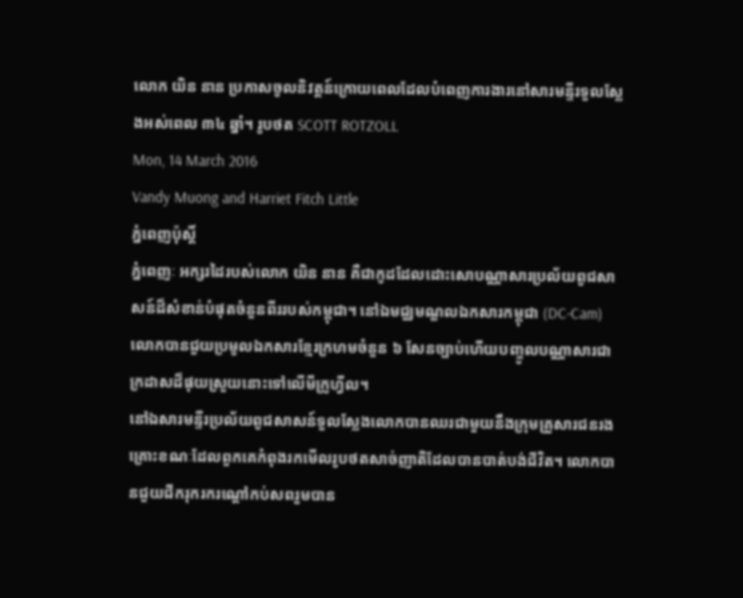លោក យិន នាន ប្រកាសចូលនិវត្តន៍ក្រោយពេលដែលបំពេញការងារនៅសារមន្ទីរទួលស្លែងអស់ពេល ៣៤ ឆ្នាំ។ រូបថត SCOTT ROTZOLL
Mon, 14 March 2016
Vandy Muong and Harriet Fitch Little
ភ្នំពេញប៉ុស្តិ៍
ភ្នំពេញៈ អក្សរដៃរបស់លោក យិន នាន គឺជាកូដដែលដោះសោបណ្ណាសារប្រល័យពូជសាសន៍ដ៏សំខាន់បំផុតចំនួនពីររបស់កម្ពុជា។ នៅឯមជ្ឈមណ្ឌលឯកសារកម្ពុជា (DC-Cam) លោកបានជួយប្រមូលឯកសារខ្មែរក្រហមចំនួន ៦ សែនច្បាប់ហើយបញ្ចូលបណ្ណាសារជាក្រដាសដ៏ផុយស្រួយនោះទៅលើមីក្រូហ្វីល។
នៅឯសារមន្ទីរប្រល័យពូជសាសន៍ទួលស្លែងលោកបានឈរជាមួយនឹងក្រុមគ្រួសារជនរងគ្រោះខណៈដែលពួកគេកំពុងរកមើលរូបថតសាច់ញាតិដែលបានបាត់បង់ជីវិត។ លោកបានជួយជីករុករករណ្តៅកប់សពរួមបាន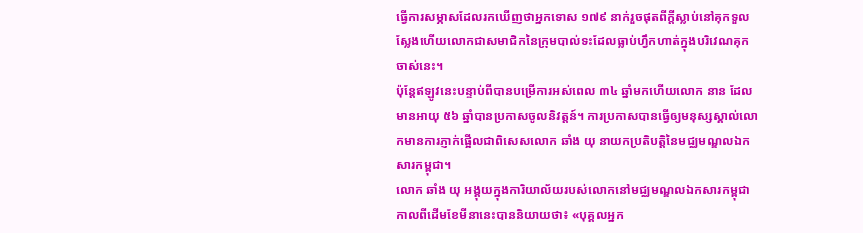ធ្វើការសម្ភាសដែលរកឃើញថាអ្នកទោស ១៧៩ នាក់រួចផុតពីក្តីស្លាប់នៅគុកទួលស្លែងហើយលោកជាសមាជិកនៃក្រុមបាល់ទះដែលធ្លាប់ហ្វឹកហាត់ក្នុងបរិវេណគុកចាស់នេះ។
ប៉ុន្តែឥឡូវនេះបន្ទាប់ពីបានបម្រើការអស់ពេល ៣៤ ឆ្នាំមកហើយលោក នាន ដែលមានអាយុ ៥៦ ឆ្នាំបានប្រកាសចូលនិវត្តន៍។ ការប្រកាសបានធ្វើឲ្យមនុស្សស្គាល់លោកមានការភ្ញាក់ផ្អើលជាពិសេសលោក ឆាំង យុ នាយកប្រតិបត្តិនៃមជ្ឈមណ្ឌលឯកសារកម្ពុជា។
លោក ឆាំង យុ អង្គុយក្នុងការិយាល័យរបស់លោកនៅមជ្ឈមណ្ឌលឯកសារកម្ពុជាកាលពីដើមខែមីនានេះបាននិយាយថា៖ «បុគ្គលអ្នក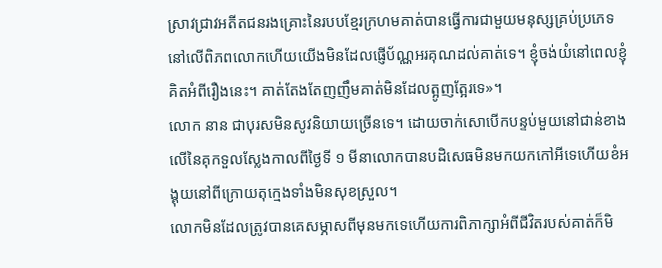ស្រាវជ្រាវអតីតជនរងគ្រោះនៃរបបខ្មែរក្រហមគាត់បានធ្វើការជាមួយមនុស្សគ្រប់ប្រភេទនៅលើពិភពលោកហើយយើងមិនដែលផ្ញើប័ណ្ណអរគុណដល់គាត់ទេ។ ខ្ញុំចង់យំនៅពេលខ្ញុំគិតអំពីរឿងនេះ។ គាត់តែងតែញញឹមគាត់មិនដែលត្អូញត្អែរទេ»។
លោក នាន ជាបុរសមិនសូវនិយាយច្រើនទេ។ ដោយចាក់សោបើកបន្ទប់មួយនៅជាន់ខាងលើនៃគុកទួលស្លែងកាលពីថ្ងៃទី ១ មីនាលោកបានបដិសេធមិនមកយកកៅអីទេហើយខំអង្គុយនៅពីក្រោយតុក្មេងទាំងមិនសុខស្រួល។
លោកមិនដែលត្រូវបានគេសម្ភាសពីមុនមកទេហើយការពិភាក្សាអំពីជីវិតរបស់គាត់ក៏មិ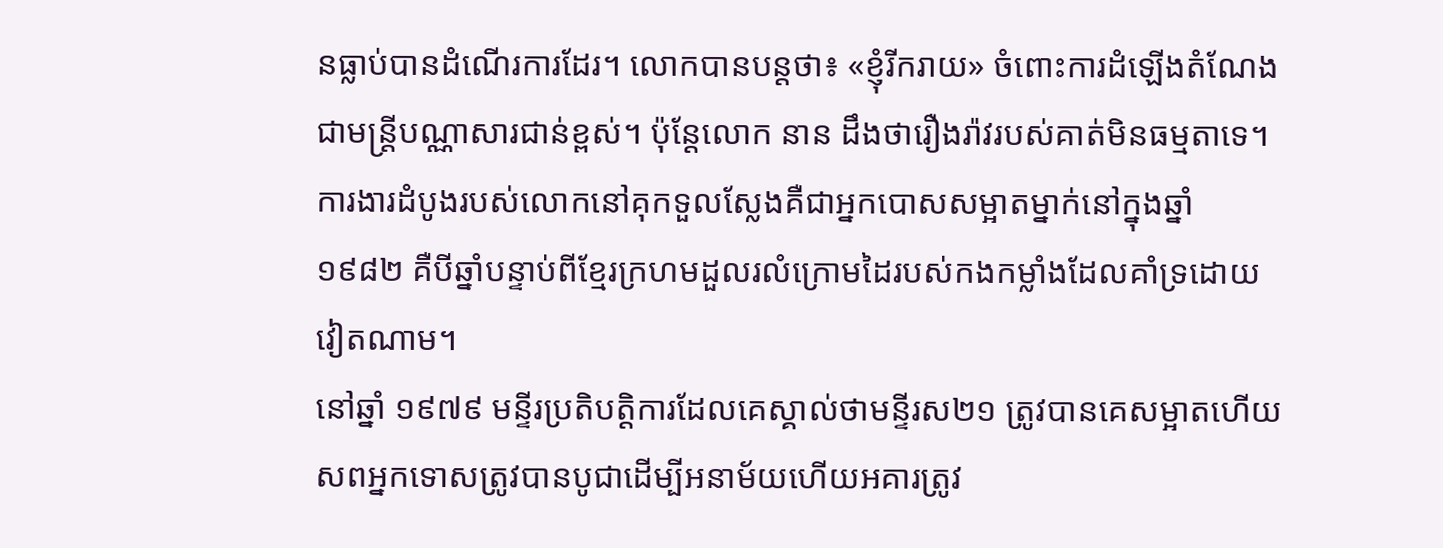នធ្លាប់បានដំណើរការដែរ។ លោកបានបន្តថា៖ «ខ្ញុំរីករាយ» ចំពោះការដំឡើងតំណែងជាមន្រ្តីបណ្ណាសារជាន់ខ្ពស់។ ប៉ុន្តែលោក នាន ដឹងថារឿងរ៉ាវរបស់គាត់មិនធម្មតាទេ។
ការងារដំបូងរបស់លោកនៅគុកទួលស្លែងគឺជាអ្នកបោសសម្អាតម្នាក់នៅក្នុងឆ្នាំ ១៩៨២ គឺបីឆ្នាំបន្ទាប់ពីខ្មែរក្រហមដួលរលំក្រោមដៃរបស់កងកម្លាំងដែលគាំទ្រដោយវៀតណាម។
នៅឆ្នាំ ១៩៧៩ មន្ទីរប្រតិបត្តិការដែលគេស្គាល់ថាមន្ទីរស២១ ត្រូវបានគេសម្អាតហើយសពអ្នកទោសត្រូវបានបូជាដើម្បីអនាម័យហើយអគារត្រូវ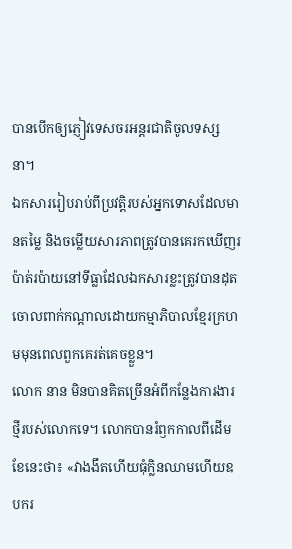បានបើកឲ្យភ្ញៀវទេសចរអន្ដរជាតិចូលទស្សនា។
ឯកសាររៀបរាប់ពីប្រវត្តិរបស់អ្នកទោសដែលមានតម្លៃ និងចម្លើយសារភាពត្រូវបានគេរកឃើញរប៉ាត់រប៉ាយនៅទីធ្លាដែលឯកសារខ្លះត្រូវបានដុតចោលពាក់កណ្តាលដោយកម្មាភិបាលខ្មែរក្រហមមុនពេលពួកគេរត់គេចខ្លួន។
លោក នាន មិនបានគិតច្រើនអំពីកន្លែងការងារថ្មីរបស់លោកទេ។ លោកបានរំឭកកាលពីដើមខែនេះថា៖ «វាងងឹតហើយធុំក្លិនឈាមហើយឧបករ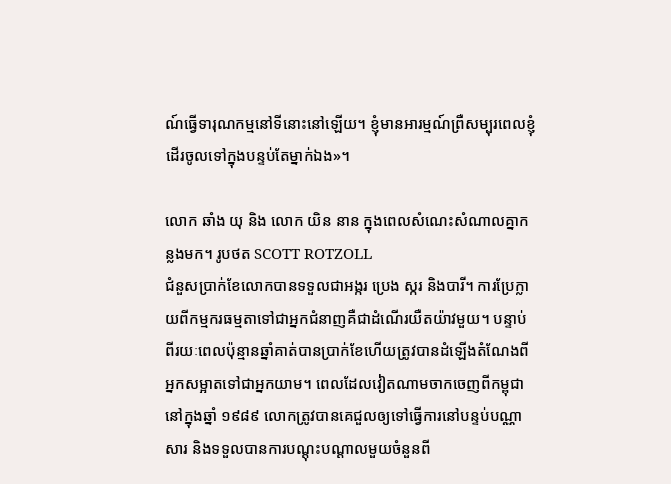ណ៍ធ្វើទារុណកម្មនៅទីនោះនៅឡើយ។ ខ្ញុំមានអារម្មណ៍ព្រឺសម្បុរពេលខ្ញុំដើរចូលទៅក្នុងបន្ទប់តែម្នាក់ឯង»។

លោក ឆាំង យុ និង លោក យិន នាន ក្នុងពេលសំណេះសំណាលគ្នាកន្លងមក។ រូបថត SCOTT ROTZOLL
ជំនួសប្រាក់ខែលោកបានទទួលជាអង្ករ ប្រេង ស្ករ និងបារី។ ការប្រែក្លាយពីកម្មករធម្មតាទៅជាអ្នកជំនាញគឺជាដំណើរយឺតយ៉ាវមួយ។ បន្ទាប់ពីរយៈពេលប៉ុន្មានឆ្នាំគាត់បានប្រាក់ខែហើយត្រូវបានដំឡើងតំណែងពីអ្នកសម្អាតទៅជាអ្នកយាម។ ពេលដែលវៀតណាមចាកចេញពីកម្ពុជានៅក្នុងឆ្នាំ ១៩៨៩ លោកត្រូវបានគេជួលឲ្យទៅធ្វើការនៅបន្ទប់បណ្ណាសារ និងទទួលបានការបណ្តុះបណ្តាលមួយចំនួនពី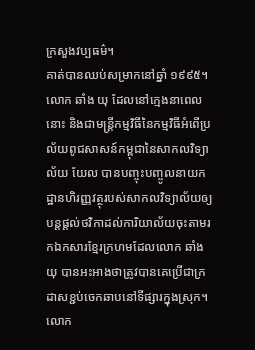ក្រសួងវប្បធម៌។
គាត់បានឈប់សម្រាកនៅឆ្នាំ ១៩៩៥។ លោក ឆាំង យុ ដែលនៅក្មេងនាពេលនោះ និងជាមន្រ្តីកម្មវិធីនៃកម្មវិធីអំពើប្រល័យពូជសាសន៍កម្ពុជានៃសាកលវិទ្យាល័យ យែល បានបញ្ចុះបញ្ចូលនាយកដ្ឋានហិរញ្ញវត្ថុរបស់សាកលវិទ្យាល័យឲ្យបន្តផ្តល់ថវិកាដល់ការិយាល័យចុះតាមរកឯកសារខ្មែរក្រហមដែលលោក ឆាំង យុ បានអះអាងថាត្រូវបានគេប្រើជាក្រដាសខ្ជប់ចេកឆាបនៅទីផ្សារក្នុងស្រុក។
លោក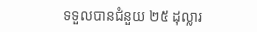ទទួលបានជំនួយ ២៥ ដុល្លារ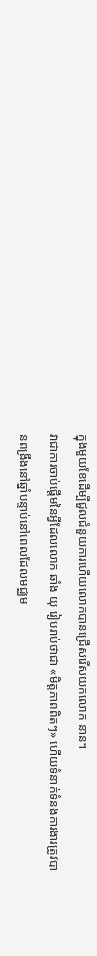ក្នុងមួយខែដើម្បីជួលជំនួយការហើយលោកបានជ្រើសរើសយកលោក នាន។
វាជាការចាប់ផ្តើមនៃអ្វីដែលលោក ឆាំង យុ រៀបរាប់ថាជា «មិត្ដភាពពិតៗ» ហើយទំនាក់ទំនងការងារត្រូវបានពង្រឹងនៅឆ្នាំបន្ទាប់នៅពេលដែលមជ្ឈម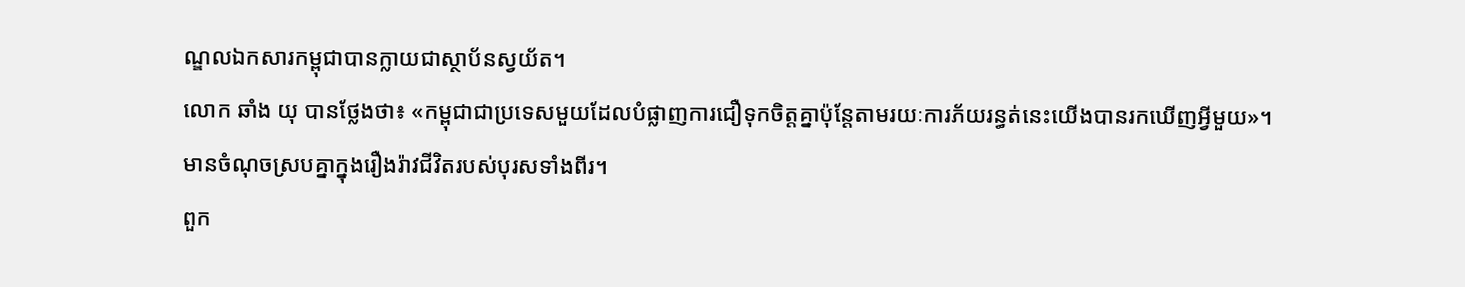ណ្ឌលឯកសារកម្ពុជាបានក្លាយជាស្ថាប័នស្វយ័ត។
លោក ឆាំង យុ បានថ្លែងថា៖ «កម្ពុជាជាប្រទេសមួយដែលបំផ្លាញការជឿទុកចិត្តគ្នាប៉ុន្តែតាមរយៈការភ័យរន្ធត់នេះយើងបានរកឃើញអ្វីមួយ»។ មានចំណុចស្របគ្នាក្នុងរឿងរ៉ាវជីវិតរបស់បុរសទាំងពីរ។
ពួក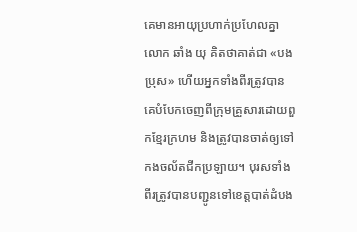គេមានអាយុប្រហាក់ប្រហែលគ្នាលោក ឆាំង យុ គិតថាគាត់ជា «បងប្រុស» ហើយអ្នកទាំងពីរត្រូវបានគេបំបែកចេញពីក្រុមគ្រួសារដោយពួកខ្មែរក្រហម និងត្រូវបានចាត់ឲ្យទៅកងចល័តជីកប្រឡាយ។ បុរសទាំងពីរត្រូវបានបញ្ជូនទៅខេត្តបាត់ដំបង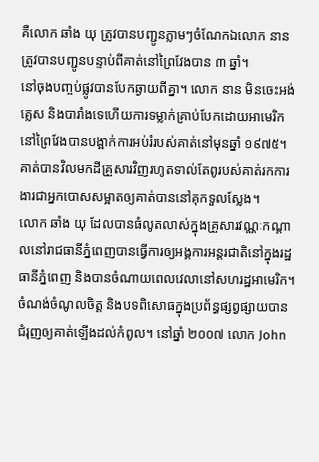គឺលោក ឆាំង យុ ត្រូវបានបញ្ជូនភ្លាមៗចំណែកឯលោក នាន ត្រូវបានបញ្ជូនបន្ទាប់ពីគាត់នៅព្រៃវែងបាន ៣ ឆ្នាំ។
នៅចុងបញ្ចប់ផ្លូវបានបែកឆ្ងាយពីគ្នា។ លោក នាន មិនចេះអង់គ្លេស និងបារាំងទេហើយការទម្លាក់គ្រាប់បែកដោយអាមេរិកនៅព្រៃវែងបានបង្អាក់ការអប់រំរបស់គាត់នៅមុនឆ្នាំ ១៩៧៥។ គាត់បានវិលមកដីគ្រួសារវិញរហូតទាល់តែពូរបស់គាត់រកការងារជាអ្នកបោសសម្អាតឲ្យគាត់បាននៅគុកទួលស្លែង។
លោក ឆាំង យុ ដែលបានធំលូតលាស់ក្នុងគ្រួសារវណ្ណៈកណ្តាលនៅរាជធានីភ្នំពេញបានធ្វើការឲ្យអង្គការអន្ដរជាតិនៅក្នុងរដ្ឋធានីភ្នំពេញ និងបានចំណាយពេលវេលានៅសហរដ្ឋអាមេរិក។ ចំណង់ចំណូលចិត្ត និងបទពិសោធក្នុងប្រព័ន្ធផ្សព្វផ្សាយបានជំរុញឲ្យគាត់ឡើងដល់កំពូល។ នៅឆ្នាំ ២០០៧ លោក John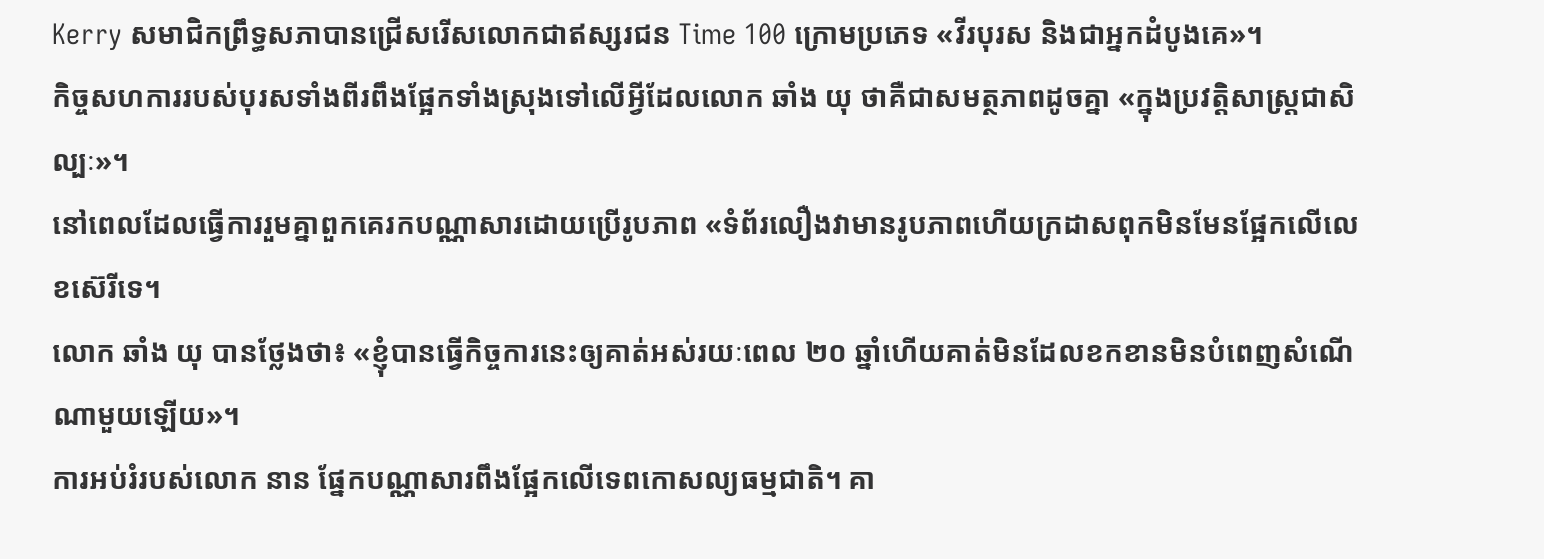Kerry សមាជិកព្រឹទ្ធសភាបានជ្រើសរើសលោកជាឥស្សរជន Time 100 ក្រោមប្រភេទ «វីរបុរស និងជាអ្នកដំបូងគេ»។
កិច្ចសហការរបស់បុរសទាំងពីរពឹងផ្អែកទាំងស្រុងទៅលើអ្វីដែលលោក ឆាំង យុ ថាគឺជាសមត្ថភាពដូចគ្នា «ក្នុងប្រវត្តិសាស្រ្តជាសិល្បៈ»។
នៅពេលដែលធ្វើការរួមគ្នាពួកគេរកបណ្ណាសារដោយប្រើរូបភាព «ទំព័រលឿងវាមានរូបភាពហើយក្រដាសពុកមិនមែនផ្អែកលើលេខស៊េរីទេ។
លោក ឆាំង យុ បានថ្លែងថា៖ «ខ្ញុំបានធ្វើកិច្ចការនេះឲ្យគាត់អស់រយៈពេល ២០ ឆ្នាំហើយគាត់មិនដែលខកខានមិនបំពេញសំណើណាមួយឡើយ»។
ការអប់រំរបស់លោក នាន ផ្នែកបណ្ណាសារពឹងផ្អែកលើទេពកោសល្យធម្មជាតិ។ គា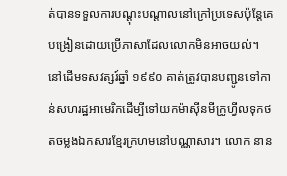ត់បានទទួលការបណ្តុះបណ្តាលនៅក្រៅប្រទេសប៉ុន្តែគេបង្រៀនដោយប្រើភាសាដែលលោកមិនអាចយល់។
នៅដើមទសវត្សរ៍ឆ្នាំ ១៩៩០ គាត់ត្រូវបានបញ្ជូនទៅកាន់សហរដ្ឋអាមេរិកដើម្បីទៅយកម៉ាស៊ីនមីក្រូហ្វីលទុកថតចម្លងឯកសារខ្មែរក្រហមនៅបណ្ណាសារ។ លោក នាន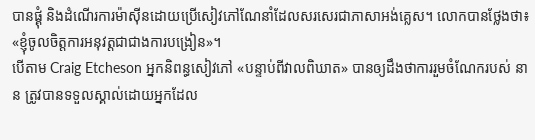បានផ្គុំ និងដំណើរការម៉ាស៊ីនដោយប្រើសៀវភៅណែនាំដែលសរសេរជាភាសាអង់គ្លេស។ លោកបានថ្លែងថា៖ «ខ្ញុំចូលចិត្តការអនុវត្តជាជាងការបង្រៀន»។
បើតាម Craig Etcheson អ្នកនិពន្ធសៀវភៅ «បន្ទាប់ពីវាលពិឃាត» បានឲ្យដឹងថាការរួមចំណែករបស់ នាន ត្រូវបានទទួលស្គាល់ដោយអ្នកដែល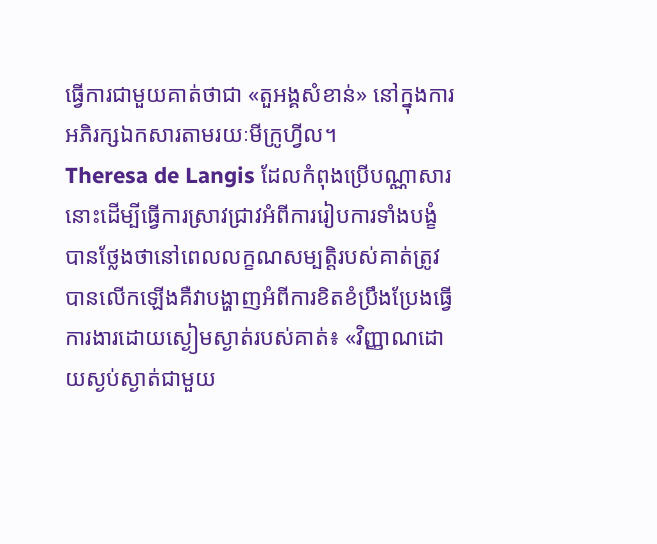ធ្វើការជាមួយគាត់ថាជា «តួអង្គសំខាន់» នៅក្នុងការអភិរក្សឯកសារតាមរយៈមីក្រូហ្វីល។
Theresa de Langis ដែលកំពុងប្រើបណ្ណាសារនោះដើម្បីធ្វើការស្រាវជ្រាវអំពីការរៀបការទាំងបង្ខំបានថ្លែងថានៅពេលលក្ខណសម្បត្តិរបស់គាត់ត្រូវបានលើកឡើងគឺវាបង្ហាញអំពីការខិតខំប្រឹងប្រែងធ្វើការងារដោយស្ងៀមស្ងាត់របស់គាត់៖ «វិញ្ញាណដោយស្ងប់ស្ងាត់ជាមួយ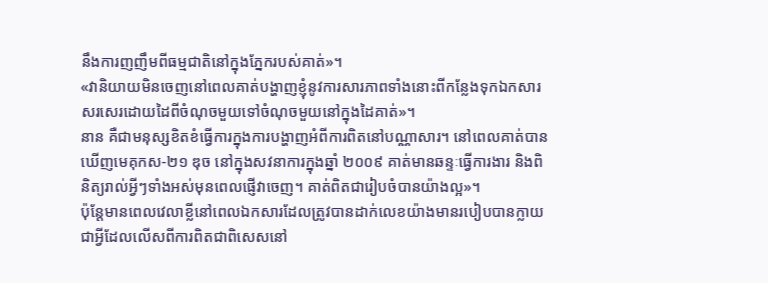នឹងការញញឹមពីធម្មជាតិនៅក្នុងភ្នែករបស់គាត់»។
«វានិយាយមិនចេញនៅពេលគាត់បង្ហាញខ្ញុំនូវការសារភាពទាំងនោះពីកន្លែងទុកឯកសារសរសេរដោយដៃពីចំណុចមួយទៅចំណុចមួយនៅក្នុងដៃគាត់»។
នាន គឺជាមនុស្សខិតខំធ្វើការក្នុងការបង្ហាញអំពីការពិតនៅបណ្ណាសារ។ នៅពេលគាត់បានឃើញមេគុកស‑២១ ឌុច នៅក្នុងសវនាការក្នុងឆ្នាំ ២០០៩ គាត់មានឆន្ទៈធ្វើការងារ និងពិនិត្យរាល់អ្វីៗទាំងអស់មុនពេលផ្ញើវាចេញ។ គាត់ពិតជារៀបចំបានយ៉ាងល្អ»។
ប៉ុន្តែមានពេលវេលាខ្លីនៅពេលឯកសារដែលត្រូវបានដាក់លេខយ៉ាងមានរបៀបបានក្លាយជាអ្វីដែលលើសពីការពិតជាពិសេសនៅ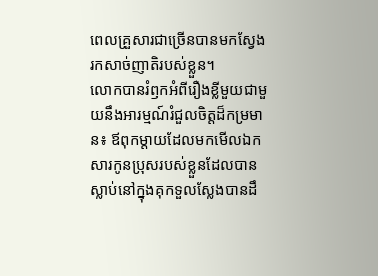ពេលគ្រួសារជាច្រើនបានមកស្វែងរកសាច់ញាតិរបស់ខ្លួន។
លោកបានរំឭកអំពីរឿងខ្លីមួយជាមួយនឹងអារម្មណ៍រំជួលចិត្តដ៏កម្រមាន៖ ឪពុកម្តាយដែលមកមើលឯកសារកូនប្រុសរបស់ខ្លួនដែលបានស្លាប់នៅក្នុងគុកទួលស្លែងបានដឹ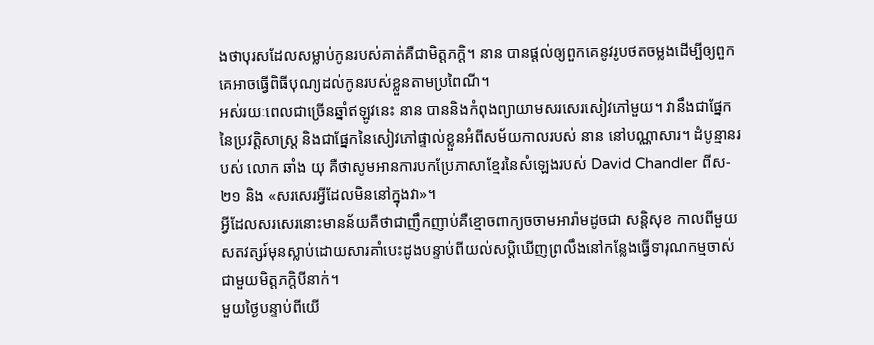ងថាបុរសដែលសម្លាប់កូនរបស់គាត់គឺជាមិត្តភក្តិ។ នាន បានផ្តល់ឲ្យពួកគេនូវរូបថតចម្លងដើម្បីឲ្យពួកគេអាចធ្វើពិធីបុណ្យដល់កូនរបស់ខ្លួនតាមប្រពៃណី។
អស់រយៈពេលជាច្រើនឆ្នាំឥឡូវនេះ នាន បាននិងកំពុងព្យាយាមសរសេរសៀវភៅមួយ។ វានឹងជាផ្នែកនៃប្រវត្តិសាស្រ្ត និងជាផ្នែកនៃសៀវភៅផ្ទាល់ខ្លួនអំពីសម័យកាលរបស់ នាន នៅបណ្ណាសារ។ ដំបូន្មានរបស់ លោក ឆាំង យុ គឺថាសូមអានការបកប្រែភាសាខ្មែរនៃសំឡេងរបស់ David Chandler ពីស‑២១ និង «សរសេរអ្វីដែលមិននៅក្នុងវា»។
អ្វីដែលសរសេរនោះមានន័យគឺថាជាញឹកញាប់គឺខ្មោចពាក្យចចាមអារ៉ាមដូចជា សន្តិសុខ កាលពីមួយសតវត្សរ៍មុនស្លាប់ដោយសារគាំបេះដូងបន្ទាប់ពីយល់សប្តិឃើញព្រលឹងនៅកន្លែងធ្វើទារុណកម្មចាស់ជាមួយមិត្តភក្តិបីនាក់។
មួយថ្ងៃបន្ទាប់ពីយើ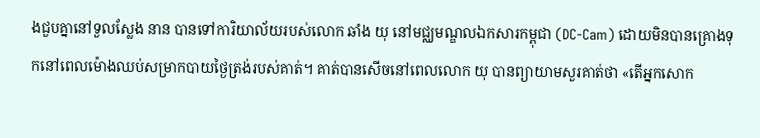ងជួបគ្នានៅទួលស្លែង នាន បានទៅការិយាល័យរបស់លោក ឆាំង យុ នៅមជ្ឈមណ្ឌលឯកសារកម្ពុជា (DC-Cam) ដោយមិនបានគ្រោងទុកនៅពេលម៉ោងឈប់សម្រាកបាយថ្ងៃត្រង់របស់គាត់។ គាត់បានសើចនៅពេលលោក យុ បានព្យាយាមសួរគាត់ថា «តើអ្នកសោក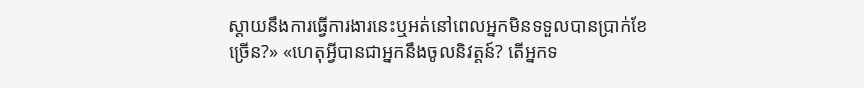ស្តាយនឹងការធ្វើការងារនេះឬអត់នៅពេលអ្នកមិនទទួលបានប្រាក់ខែច្រើន?» «ហេតុអ្វីបានជាអ្នកនឹងចូលនិវត្តន៍? តើអ្នកទ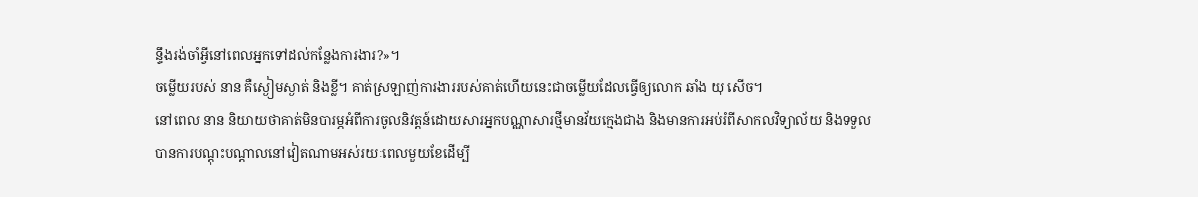ន្ទឹងរង់ចាំអ្វីនៅពេលអ្នកទៅដល់កន្លែងការងារ?»។
ចម្លើយរបស់ នាន គឺស្ងៀមស្ងាត់ និងខ្លី។ គាត់ស្រឡាញ់ការងាររបស់គាត់ហើយនេះជាចម្លើយដែលធ្វើឲ្យលោក ឆាំង យុ សើច។
នៅពេល នាន និយាយថាគាត់មិនបារម្ភអំពីការចូលនិវត្តន៍ដោយសារអ្នកបណ្ណាសារថ្មីមានវ័យក្មេងជាង និងមានការអប់រំពីសាកលវិទ្យាល័យ និងទទួលបានការបណ្តុះបណ្តាលនៅវៀតណាមអស់រយៈពេលមួយខែដើម្បី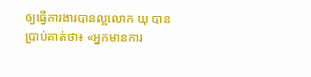ឲ្យធ្វើការងារបានល្អលោក យុ បានប្រាប់គាត់ថា៖ «អ្នកមានការ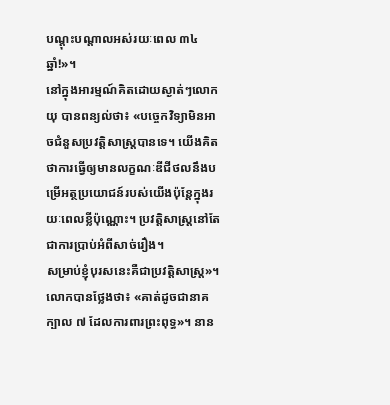បណ្តុះបណ្តាលអស់រយៈពេល ៣៤ ឆ្នាំ!»។
នៅក្នុងអារម្មណ៍គិតដោយស្ងាត់ៗលោក យុ បានពន្យល់ថា៖ «បច្ចេកវិទ្យាមិនអាចជំនួសប្រវត្តិសាស្រ្តបានទេ។ យើងគិតថាការធ្វើឲ្យមានលក្ខណៈឌីជីថលនឹងបម្រើអត្ថប្រយោជន៍របស់យើងប៉ុន្តែក្នុងរយៈពេលខ្លីប៉ុណ្ណោះ។ ប្រវត្តិសាស្រ្តនៅតែជាការប្រាប់អំពីសាច់រឿង។
សម្រាប់ខ្ញុំបុរសនេះគឺជាប្រវត្តិសាស្រ្ត»។
លោកបានថ្លែងថា៖ «គាត់ដូចជានាគក្បាល ៧ ដែលការពារព្រះពុទ្ធ»។ នាន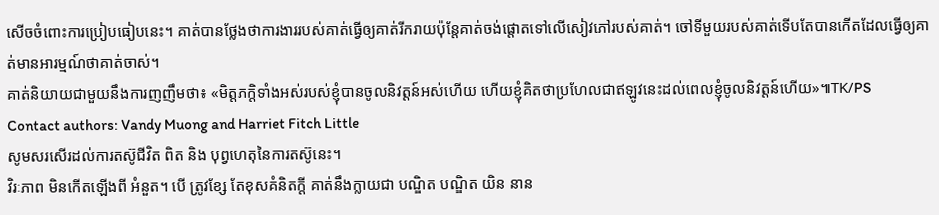សើចចំពោះការប្រៀបធៀបនេះ។ គាត់បានថ្លែងថាការងាររបស់គាត់ធ្វើឲ្យគាត់រីករាយប៉ុន្តែគាត់ចង់ផ្តោតទៅលើសៀវភៅរបស់គាត់។ ចៅទីមួយរបស់គាត់ទើបតែបានកើតដែលធ្វើឲ្យគាត់មានអារម្មណ៍ថាគាត់ចាស់។
គាត់និយាយជាមួយនឹងការញញឹមថា៖ «មិត្តភក្តិទាំងអស់របស់ខ្ញុំបានចូលនិវត្តន៍អស់ហើយ ហើយខ្ញុំគិតថាប្រហែលជាឥឡូវនេះដល់ពេលខ្ញុំចូលនិវត្តន៍ហើយ»៕TK/PS
Contact authors: Vandy Muong and Harriet Fitch Little
សូមសរសើរដល់ការតស៊ូជីវិត ពិត និង បុព្វហេតុនៃការតស៊ូនេះ។
វិរៈភាព មិនកើតឡើងពី អំនួត។ បើ ត្រូវខ្សែ តែខុសគំនិតក្តី គាត់នឹងក្លាយជា បណ្ឌិត បណ្ឌិត យិន នាន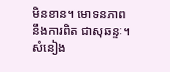មិនខាន។ មោទនភាពនឹងការពិត ជាសុឆន្ទៈ។
សំនៀង